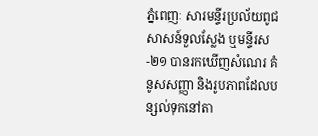ភ្នំពេញៈ សារមន្ទីរប្រល័យពូជសាសន៍ទួលស្លែង ឬមន្ទីរស-២១ បានរកឃើញសំណេរ គំនូសសញ្ញា និងរូបភាពដែលបន្សល់ទុកនៅតា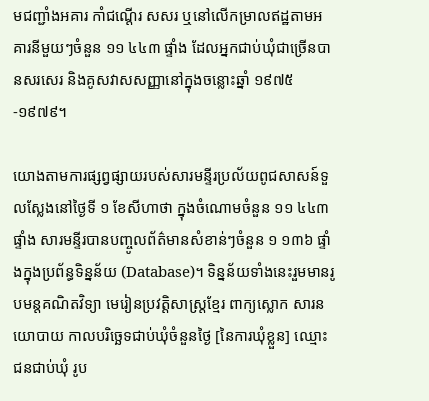មជញ្ជាំងអគារ កាំជណ្តើរ សសរ ឬនៅលើកម្រាលឥដ្ឋតាមអគារនីមួយៗចំនួន ១១ ៤៤៣ ផ្ទាំង ដែលអ្នកជាប់ឃុំជាច្រើនបានសរសេរ និងគូសវាសសញ្ញានៅក្នុងចន្លោះឆ្នាំ ១៩៧៥-១៩៧៩។

យោងតាមការផ្សព្វផ្សាយរបស់សារមន្ទីរប្រល័យពូជសាសន៍ទួលស្លែងនៅថ្ងៃទី ១ ខែសីហាថា ក្នុងចំណោមចំនួន ១១ ៤៤៣ ផ្ទាំង សារមន្ទីរបានបញ្ចូលព័ត៌មានសំខាន់ៗចំនួន ១ ១៣៦ ផ្ទាំងក្នុងប្រព័ន្ធទិន្នន័យ (Database)។ ទិន្នន័យទាំងនេះរួមមានរូបមន្តគណិតវិទ្យា មេរៀនប្រវត្តិសាស្ត្រខ្មែរ ពាក្យស្លោក សារនយោបាយ កាលបរិច្ឆេទជាប់ឃុំចំនួនថ្ងៃ [នៃការឃុំខ្លួន] ឈ្មោះជនជាប់ឃុំ រូប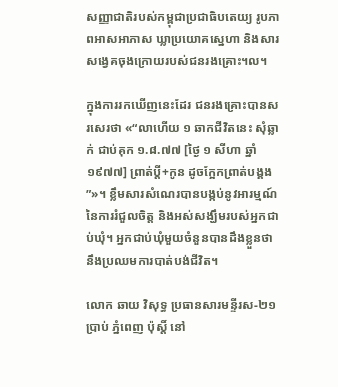សញ្ញាជាតិរបស់កម្ពុជាប្រជាធិបតេយ្យ រូបភាពអាសអាភាស ឃ្លាប្រយោគស្នេហា និងសារសង្វេគចុងក្រោយរបស់ជនរងគ្រោះ។ល។

ក្នុងការរកឃើញនេះដែរ ជនរងគ្រោះបានសរសេរថា «“លាហើយ ១ ឆាកជីវិតនេះ សុំឆ្លាក់ ជាប់គុក ១.៨.៧៧ [ថ្ងៃ ១ សីហា ឆ្នាំ ១៩៧៧] ព្រាត់ប្ដី+កូន ដូចក្អែកព្រាត់បង្គង”»។ ខ្លឹមសារសំណេរបានបង្កប់នូវអារម្មណ៍នៃការរំជួលចិត្ត និងអស់សង្ឃឹមរបស់អ្នកជាប់ឃុំ។ អ្នកជាប់ឃុំមួយចំនួនបានដឹងខ្លួនថា នឹងប្រឈមការបាត់បង់ជីវិត។

លោក ឆាយ វិសុទ្ធ ប្រធានសារមន្ទីរស-២១ ប្រាប់ ភ្នំពេញ ប៉ុស្តិ៍ នៅ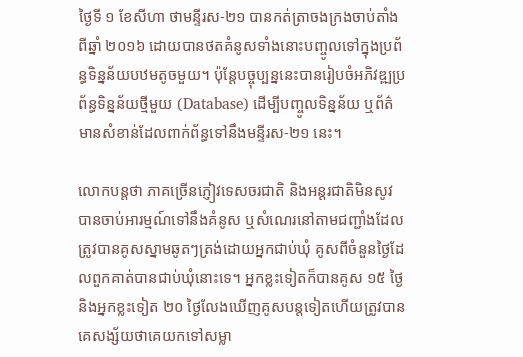ថ្ងៃទី ១ ខែសីហា ថាមន្ទីរស-២១ បានកត់ត្រាចងក្រងចាប់តាំងពីឆ្នាំ ២០១៦ ដោយបានថតគំនូសទាំងនោះបញ្ចូលទៅក្នុងប្រព័ន្ធទិន្នន័យបឋមតូចមួយ។ ប៉ុន្តែបច្ចុប្បន្ននេះបានរៀបចំអភិវឌ្ឍប្រព័ន្ធទិន្នន័យថ្មីមួយ (Database) ដើម្បីបញ្ចូលទិន្នន័យ ឬព័ត៌មានសំខាន់ដែលពាក់ព័ន្ធទៅនឹងមន្ទីរស-២១ នេះ។

លោកបន្តថា ភាគច្រើនភ្ញៀវទេសចរជាតិ និងអន្តរជាតិមិនសូវបានចាប់អារម្មណ៍ទៅនឹងគំនូស ឬសំណេរនៅតាមជញ្ជាំងដែលត្រូវបានគូសស្នាមឆូតៗត្រង់ដោយអ្នកជាប់ឃុំ គូសពីចំនួនថ្ងៃដែលពួកគាត់បានជាប់ឃុំនោះទេ។ អ្នកខ្លះទៀតក៏បានគូស ១៥ ថ្ងៃ និងអ្នកខ្លះទៀត ២០ ថ្ងៃលែងឃើញគូសបន្តទៀតហើយត្រូវបានគេសង្ស័យថាគេយកទៅសម្លា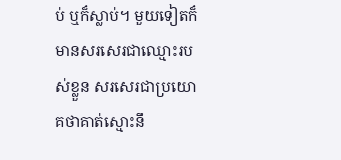ប់ ឬក៏ស្លាប់។ មួយទៀតក៏មានសរសេរជាឈ្មោះរបស់ខ្លួន សរសេរជាប្រយោគថាគាត់ស្មោះនឹ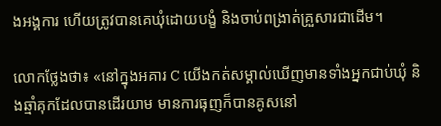ងអង្គការ ហើយត្រូវបានគេឃុំដោយបង្ខំ និងចាប់ពង្រាត់គ្រួសារជាដើម។

លោកថ្លែងថា៖ «នៅក្នុងអគារ C យើងកត់សម្គាល់ឃើញមានទាំងអ្នកជាប់ឃុំ និងឆ្មាំគុកដែលបានដើរយាម មានការធុញក៏បានគូសនៅ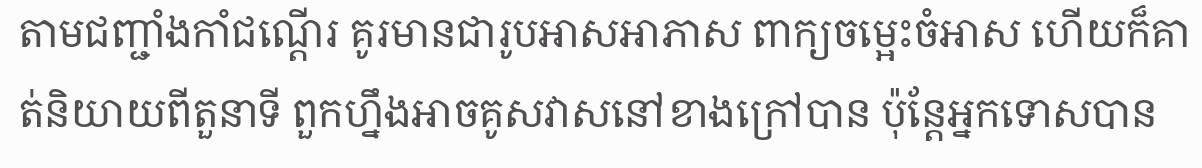តាមជញ្ជាំងកាំជណ្តើរ គូរមានជារូបអាសអាភាស ពាក្យចម្អេះចំអាស ហើយក៏គាត់និយាយពីតួនាទី ពួកហ្នឹងអាចគូសវាសនៅខាងក្រៅបាន ប៉ុន្តែអ្នកទោសបាន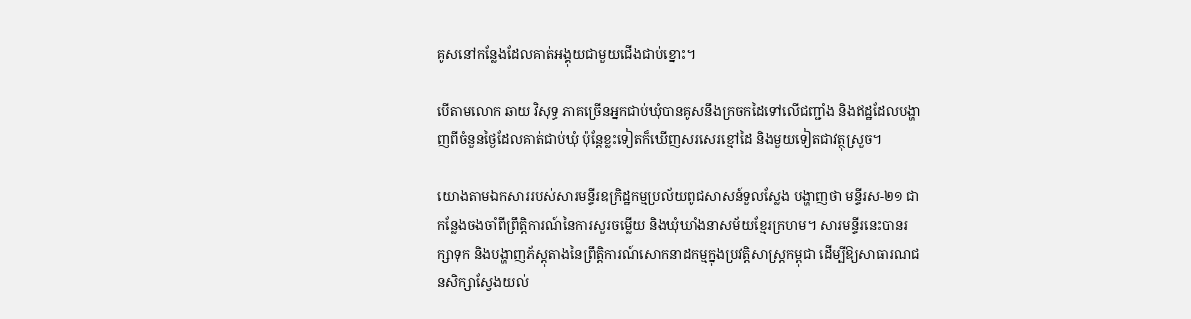គូសនៅកន្លែងដែលគាត់អង្គុយជាមួយជើងជាប់ខ្នោះ។

បើតាមលោក ឆាយ វិសុទ្ធ ភាគច្រើនអ្នកជាប់ឃុំបានគូសនឹងក្រចកដៃទៅលើជញ្ជាំង និងឥដ្ឋដែលបង្ហាញពីចំនួនថ្ងៃដែលគាត់ជាប់ឃុំ ប៉ុន្តែខ្លះទៀតក៏ឃើញសរសេរខ្មៅដៃ និងមួយទៀតជាវត្ថុស្រួច។

យោងតាមឯកសាររបស់សារមន្ទីរឧក្រិដ្ឋកម្មប្រល័យពូជសាសន៍ទួលស្លែង បង្ហាញថា មន្ទីរស-២១ ជាកន្លែងចងចាំពីព្រឹត្តិការណ៍នៃការសួរចម្លើយ និងឃុំឃាំងនាសម័យខ្មែរក្រហម។ សារមន្ទីរនេះបានរក្សាទុក និងបង្ហាញភ័ស្ដុតាងនៃព្រឹត្តិការណ៍សោកនាដកម្មក្នុងប្រវត្ដិសាស្ដ្រកម្ពុជា ដើម្បីឱ្យសាធារណជនសិក្សាស្វែងយល់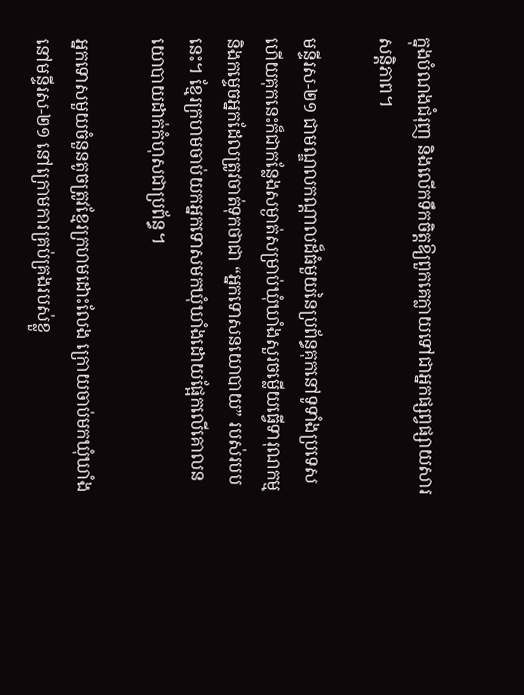ក្នុងបំណងជំរុញ និងលើកទឹកចិត្តឱ្យពួកគេក្លាយទៅជាអ្នកផ្សព្វផ្សាយសារសន្តិភាព។

មន្ទីរស-២១ ជាមណ្ឌលកណ្តាលដ៏ធំមួយនៃប្រព័ន្ធគុកនៅទូទាំងប្រទេស ហើយគុកនេះក៏ជាកន្លែងសម្ងាត់សម្រាប់ឃុំឃាំងសួរចម្លើយធ្វើទារុណកម្ម និងកម្ទេចអ្នកដែលត្រូវចាត់ទុកថាជា “អ្នកទោសនយោបាយ” របស់របបនេះ។ ខ្មែរក្រហមចាប់យកអ្នកទោសមកឃុំឃាំងដោយផ្អែកលើគោលនយោបាយដាក់កំហុសជាប្រព័ន្ធ។

អ្នកទោសមួយចំនួនតូចត្រូវខ្មែរក្រហមដោះលែង ក្រោយចាប់មកឃុំឃាំងនៅមន្ទីរស-២១ នៅក្រោមការគ្រប់គ្រងរបស់ខ្លួ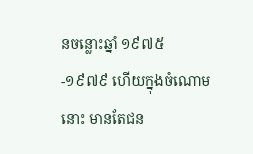នចន្លោះឆ្នាំ ១៩៧៥-១៩៧៩ ហើយក្នុងចំណោមនោះ មានតែជន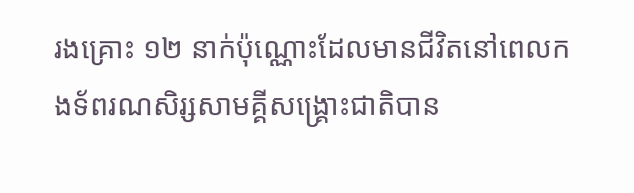រងគ្រោះ ១២ នាក់ប៉ុណ្ណោះដែលមានជីវិតនៅពេលកងទ័ពរណសិរ្សសាមគ្គីសង្គ្រោះជាតិបាន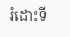រំដោះទី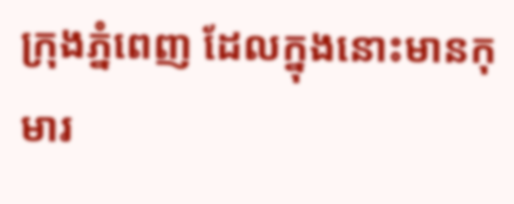ក្រុងភ្នំពេញ ដែលក្នុងនោះមានកុមារ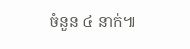ចំនួន ៤ នាក់៕